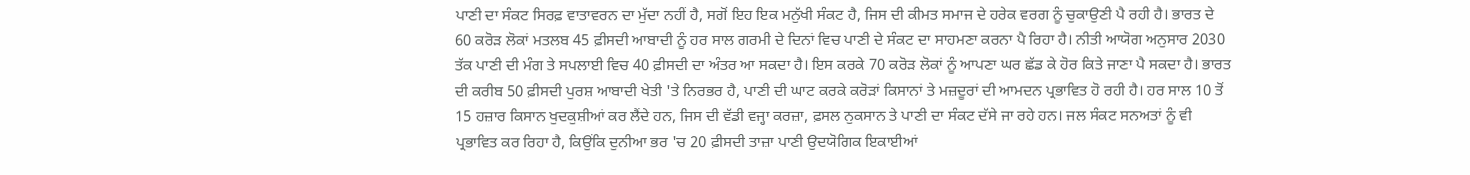ਪਾਣੀ ਦਾ ਸੰਕਟ ਸਿਰਫ਼ ਵਾਤਾਵਰਨ ਦਾ ਮੁੱਦਾ ਨਹੀਂ ਹੈ, ਸਗੋਂ ਇਹ ਇਕ ਮਨੁੱਖੀ ਸੰਕਟ ਹੈ, ਜਿਸ ਦੀ ਕੀਮਤ ਸਮਾਜ ਦੇ ਹਰੇਕ ਵਰਗ ਨੂੰ ਚੁਕਾਉਣੀ ਪੈ ਰਹੀ ਹੈ। ਭਾਰਤ ਦੇ 60 ਕਰੋੜ ਲੋਕਾਂ ਮਤਲਬ 45 ਫ਼ੀਸਦੀ ਆਬਾਦੀ ਨੂੰ ਹਰ ਸਾਲ ਗਰਮੀ ਦੇ ਦਿਨਾਂ ਵਿਚ ਪਾਣੀ ਦੇ ਸੰਕਟ ਦਾ ਸਾਹਮਣਾ ਕਰਨਾ ਪੈ ਰਿਹਾ ਹੈ। ਨੀਤੀ ਆਯੋਗ ਅਨੁਸਾਰ 2030 ਤੱਕ ਪਾਣੀ ਦੀ ਮੰਗ ਤੇ ਸਪਲਾਈ ਵਿਚ 40 ਫ਼ੀਸਦੀ ਦਾ ਅੰਤਰ ਆ ਸਕਦਾ ਹੈ। ਇਸ ਕਰਕੇ 70 ਕਰੋੜ ਲੋਕਾਂ ਨੂੰ ਆਪਣਾ ਘਰ ਛੱਡ ਕੇ ਹੋਰ ਕਿਤੇ ਜਾਣਾ ਪੈ ਸਕਦਾ ਹੈ। ਭਾਰਤ ਦੀ ਕਰੀਬ 50 ਫ਼ੀਸਦੀ ਪੁਰਸ਼ ਆਬਾਦੀ ਖੇਤੀ 'ਤੇ ਨਿਰਭਰ ਹੈ, ਪਾਣੀ ਦੀ ਘਾਟ ਕਰਕੇ ਕਰੋੜਾਂ ਕਿਸਾਨਾਂ ਤੇ ਮਜ਼ਦੂਰਾਂ ਦੀ ਆਮਦਨ ਪ੍ਰਭਾਵਿਤ ਹੋ ਰਹੀ ਹੈ। ਹਰ ਸਾਲ 10 ਤੋਂ 15 ਹਜ਼ਾਰ ਕਿਸਾਨ ਖੁਦਕੁਸ਼ੀਆਂ ਕਰ ਲੈਂਦੇ ਹਨ, ਜਿਸ ਦੀ ਵੱਡੀ ਵਜ੍ਹਾ ਕਰਜ਼ਾ, ਫ਼ਸਲ ਨੁਕਸਾਨ ਤੇ ਪਾਣੀ ਦਾ ਸੰਕਟ ਦੱਸੇ ਜਾ ਰਹੇ ਹਨ। ਜਲ ਸੰਕਟ ਸਨਅਤਾਂ ਨੂੰ ਵੀ ਪ੍ਰਭਾਵਿਤ ਕਰ ਰਿਹਾ ਹੈ, ਕਿਉਂਕਿ ਦੁਨੀਆ ਭਰ 'ਚ 20 ਫ਼ੀਸਦੀ ਤਾਜ਼ਾ ਪਾਣੀ ਉਦਯੋਗਿਕ ਇਕਾਈਆਂ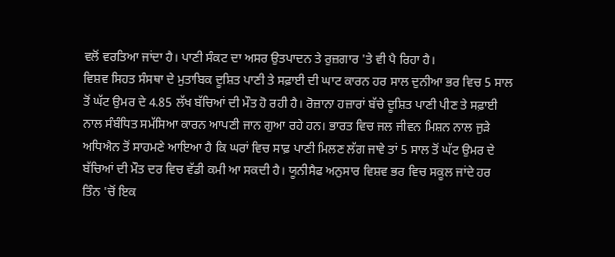ਵਲੋਂ ਵਰਤਿਆ ਜਾਂਦਾ ਹੈ। ਪਾਣੀ ਸੰਕਟ ਦਾ ਅਸਰ ਉਤਪਾਦਨ ਤੇ ਰੁਜ਼ਗਾਰ 'ਤੇ ਵੀ ਪੈ ਰਿਹਾ ਹੈ।
ਵਿਸ਼ਵ ਸਿਹਤ ਸੰਸਥਾ ਦੇ ਮੁਤਾਬਿਕ ਦੂਸ਼ਿਤ ਪਾਣੀ ਤੇ ਸਫ਼ਾਈ ਦੀ ਘਾਟ ਕਾਰਨ ਹਰ ਸਾਲ ਦੁਨੀਆ ਭਰ ਵਿਚ 5 ਸਾਲ ਤੋਂ ਘੱਟ ਉਮਰ ਦੇ 4.85 ਲੱਖ ਬੱਚਿਆਂ ਦੀ ਮੌਤ ਹੋ ਰਹੀ ਹੈ। ਰੋਜ਼ਾਨਾ ਹਜ਼ਾਰਾਂ ਬੱਚੇ ਦੂਸ਼ਿਤ ਪਾਣੀ ਪੀਣ ਤੇ ਸਫ਼ਾਈ ਨਾਲ ਸੰਬੰਧਿਤ ਸਮੱਸਿਆ ਕਾਰਨ ਆਪਣੀ ਜਾਨ ਗੁਆ ਰਹੇ ਹਨ। ਭਾਰਤ ਵਿਚ ਜਲ ਜੀਵਨ ਮਿਸ਼ਨ ਨਾਲ ਜੁੜੇ ਅਧਿਐਨ ਤੋਂ ਸਾਹਮਣੇ ਆਇਆ ਹੈ ਕਿ ਘਰਾਂ ਵਿਚ ਸਾਫ਼ ਪਾਣੀ ਮਿਲਣ ਲੱਗ ਜਾਵੇ ਤਾਂ 5 ਸਾਲ ਤੋਂ ਘੱਟ ਉਮਰ ਦੇ ਬੱਚਿਆਂ ਦੀ ਮੌਤ ਦਰ ਵਿਚ ਵੱਡੀ ਕਮੀ ਆ ਸਕਦੀ ਹੈ। ਯੂਨੀਸੈਫ ਅਨੁਸਾਰ ਵਿਸ਼ਵ ਭਰ ਵਿਚ ਸਕੂਲ ਜਾਂਦੇ ਹਰ ਤਿੰਨ 'ਚੋਂ ਇਕ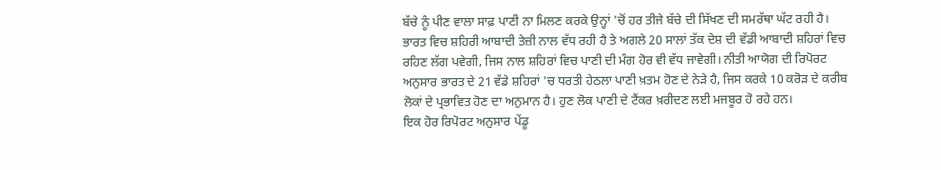ਬੱਚੇ ਨੂੰ ਪੀਣ ਵਾਲਾ ਸਾਫ਼ ਪਾਣੀ ਨਾ ਮਿਲਣ ਕਰਕੇ ਉਨ੍ਹਾਂ 'ਚੋਂ ਹਰ ਤੀਜੇ ਬੱਚੇ ਦੀ ਸਿੱਖਣ ਦੀ ਸਮਰੱਥਾ ਘੱਟ ਰਹੀ ਹੈ। ਭਾਰਤ ਵਿਚ ਸ਼ਹਿਰੀ ਆਬਾਦੀ ਤੇਜ਼ੀ ਨਾਲ ਵੱਧ ਰਹੀ ਹੈ ਤੇ ਅਗਲੇ 20 ਸਾਲਾਂ ਤੱਕ ਦੇਸ਼ ਦੀ ਵੱਡੀ ਆਬਾਦੀ ਸ਼ਹਿਰਾਂ ਵਿਚ ਰਹਿਣ ਲੱਗ ਪਵੇਗੀ, ਜਿਸ ਨਾਲ ਸ਼ਹਿਰਾਂ ਵਿਚ ਪਾਣੀ ਦੀ ਮੰਗ ਹੋਰ ਵੀ ਵੱਧ ਜਾਵੇਗੀ। ਨੀਤੀ ਆਯੋਗ ਦੀ ਰਿਪੋਰਟ ਅਨੁਸਾਰ ਭਾਰਤ ਦੇ 21 ਵੱਡੇ ਸ਼ਹਿਰਾਂ 'ਚ ਧਰਤੀ ਹੇਠਲਾ ਪਾਣੀ ਖ਼ਤਮ ਹੋਣ ਦੇ ਨੇੜੇ ਹੈ, ਜਿਸ ਕਰਕੇ 10 ਕਰੋੜ ਦੇ ਕਰੀਬ ਲੋਕਾਂ ਦੇ ਪ੍ਰਭਾਵਿਤ ਹੋਣ ਦਾ ਅਨੁਮਾਨ ਹੈ। ਹੁਣ ਲੋਕ ਪਾਣੀ ਦੇ ਟੈਂਕਰ ਖ਼ਰੀਦਣ ਲਈ ਮਜਬੂਰ ਹੋ ਰਹੇ ਹਨ।
ਇਕ ਹੋਰ ਰਿਪੋਰਟ ਅਨੁਸਾਰ ਪੇਂਡੂ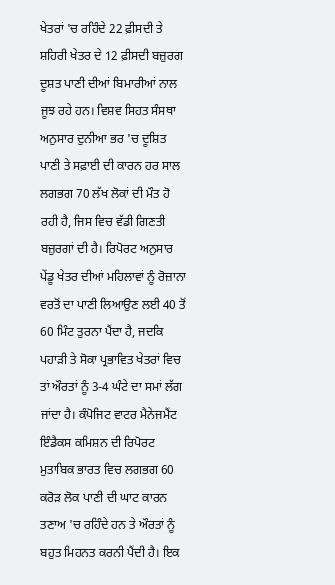ਖੇਤਰਾਂ 'ਚ ਰਹਿੰਦੇ 22 ਫ਼ੀਸਦੀ ਤੇ ਸ਼ਹਿਰੀ ਖੇਤਰ ਦੇ 12 ਫ਼ੀਸਦੀ ਬਜ਼ੁਰਗ ਦੂਸ਼ਤ ਪਾਣੀ ਦੀਆਂ ਬਿਮਾਰੀਆਂ ਨਾਲ ਜੂਝ ਰਹੇ ਹਨ। ਵਿਸ਼ਵ ਸਿਹਤ ਸੰਸਥਾ ਅਨੁਸਾਰ ਦੁਨੀਆ ਭਰ 'ਚ ਦੂਸ਼ਿਤ ਪਾਣੀ ਤੇ ਸਫ਼ਾਈ ਦੀ ਕਾਰਨ ਹਰ ਸਾਲ ਲਗਭਗ 70 ਲੱਖ ਲੋਕਾਂ ਦੀ ਮੌਤ ਹੋ ਰਹੀ ਹੈ, ਜਿਸ ਵਿਚ ਵੱਡੀ ਗਿਣਤੀ ਬਜ਼ੁਰਗਾਂ ਦੀ ਹੈ। ਰਿਪੋਰਟ ਅਨੁਸਾਰ ਪੇਂਡੂ ਖੇਤਰ ਦੀਆਂ ਮਹਿਲਾਵਾਂ ਨੂੰ ਰੋਜ਼ਾਨਾ ਵਰਤੋਂ ਦਾ ਪਾਣੀ ਲਿਆਉਣ ਲਈ 40 ਤੋਂ 60 ਮਿੰਟ ਤੁਰਨਾ ਪੈਂਦਾ ਹੈ, ਜਦਕਿ ਪਹਾੜੀ ਤੇ ਸੋਕਾ ਪ੍ਰਭਾਵਿਤ ਖੇਤਰਾਂ ਵਿਚ ਤਾਂ ਔਰਤਾਂ ਨੂੰ 3-4 ਘੰਟੇ ਦਾ ਸਮਾਂ ਲੱਗ ਜਾਂਦਾ ਹੈ। ਕੰਪੋਜਿਟ ਵਾਟਰ ਮੈਨੇਜਮੈਂਟ ਇੰਡੈਕਸ ਕਮਿਸ਼ਨ ਦੀ ਰਿਪੋਰਟ ਮੁਤਾਬਿਕ ਭਾਰਤ ਵਿਚ ਲਗਭਗ 60 ਕਰੋੜ ਲੋਕ ਪਾਣੀ ਦੀ ਘਾਟ ਕਾਰਨ ਤਣਾਅ 'ਚ ਰਹਿੰਦੇ ਹਨ ਤੇ ਔਰਤਾਂ ਨੂੰ ਬਹੁਤ ਮਿਹਨਤ ਕਰਨੀ ਪੈਂਦੀ ਹੈ। ਇਕ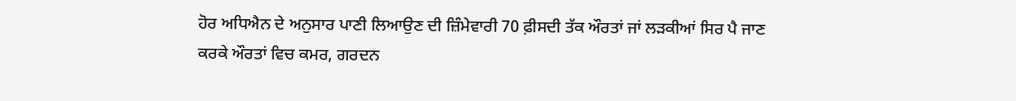ਹੋਰ ਅਧਿਐਨ ਦੇ ਅਨੁਸਾਰ ਪਾਣੀ ਲਿਆਉਣ ਦੀ ਜ਼ਿੰਮੇਵਾਰੀ 70 ਫ਼ੀਸਦੀ ਤੱਕ ਔਰਤਾਂ ਜਾਂ ਲੜਕੀਆਂ ਸਿਰ ਪੈ ਜਾਣ ਕਰਕੇ ਔਰਤਾਂ ਵਿਚ ਕਮਰ, ਗਰਦਨ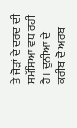ਤੇ ਜੋੜਾਂ ਦੇ ਦਰਦ ਦੀ ਸਮੱਸਿਆ ਵਧ ਰਹੀ ਹੈ। ਦੁਨੀਆ ਦੇ ਕਰੀਬ ਦੋ ਅਰਬ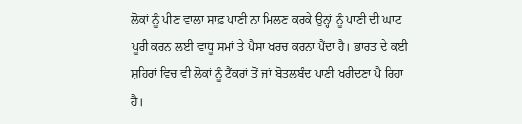ਲੋਕਾਂ ਨੂੰ ਪੀਣ ਵਾਲਾ ਸਾਫ਼ ਪਾਣੀ ਨਾ ਮਿਲਣ ਕਰਕੇ ਉਨ੍ਹਾਂ ਨੂੰ ਪਾਣੀ ਦੀ ਘਾਟ ਪੂਰੀ ਕਰਨ ਲਈ ਵਾਧੂ ਸਮਾਂ ਤੇ ਪੈਸਾ ਖਰਚ ਕਰਨਾ ਪੈਂਦਾ ਹੈ। ਭਾਰਤ ਦੇ ਕਈ ਸ਼ਹਿਰਾਂ ਵਿਚ ਵੀ ਲੋਕਾਂ ਨੂੰ ਟੈਂਕਰਾਂ ਤੋਂ ਜਾਂ ਬੋਤਲਬੰਦ ਪਾਣੀ ਖਰੀਦਣਾ ਪੈ ਰਿਹਾ ਹੈ।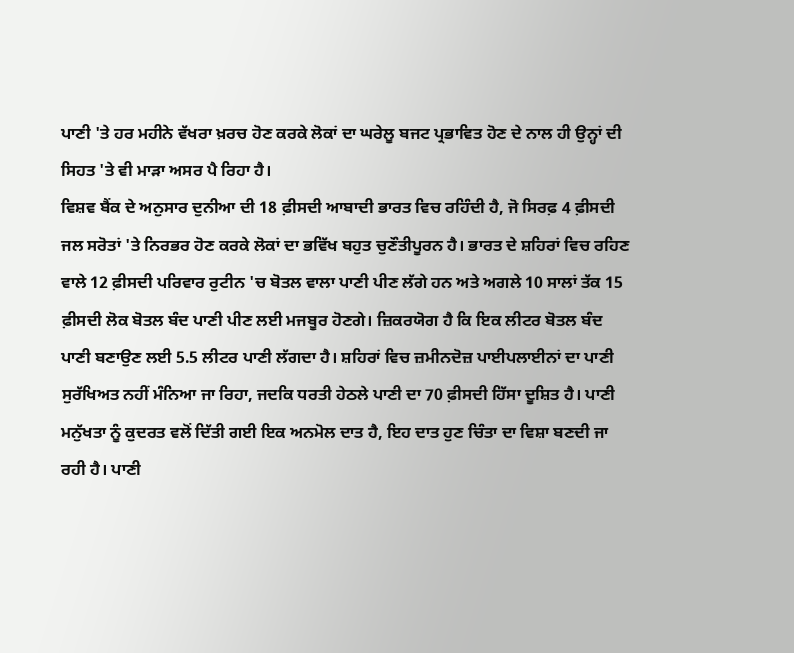ਪਾਣੀ 'ਤੇ ਹਰ ਮਹੀਨੇ ਵੱਖਰਾ ਖ਼ਰਚ ਹੋਣ ਕਰਕੇ ਲੋਕਾਂ ਦਾ ਘਰੇਲੂ ਬਜਟ ਪ੍ਰਭਾਵਿਤ ਹੋਣ ਦੇ ਨਾਲ ਹੀ ਉਨ੍ਹਾਂ ਦੀ ਸਿਹਤ 'ਤੇ ਵੀ ਮਾੜਾ ਅਸਰ ਪੈ ਰਿਹਾ ਹੈ।
ਵਿਸ਼ਵ ਬੈਂਕ ਦੇ ਅਨੁਸਾਰ ਦੁਨੀਆ ਦੀ 18 ਫ਼ੀਸਦੀ ਆਬਾਦੀ ਭਾਰਤ ਵਿਚ ਰਹਿੰਦੀ ਹੈ, ਜੋ ਸਿਰਫ਼ 4 ਫ਼ੀਸਦੀ ਜਲ ਸਰੋਤਾਂ 'ਤੇ ਨਿਰਭਰ ਹੋਣ ਕਰਕੇ ਲੋਕਾਂ ਦਾ ਭਵਿੱਖ ਬਹੁਤ ਚੁਣੌਤੀਪੂਰਨ ਹੈ। ਭਾਰਤ ਦੇ ਸ਼ਹਿਰਾਂ ਵਿਚ ਰਹਿਣ ਵਾਲੇ 12 ਫ਼ੀਸਦੀ ਪਰਿਵਾਰ ਰੁਟੀਨ 'ਚ ਬੋਤਲ ਵਾਲਾ ਪਾਣੀ ਪੀਣ ਲੱਗੇ ਹਨ ਅਤੇ ਅਗਲੇ 10 ਸਾਲਾਂ ਤੱਕ 15 ਫ਼ੀਸਦੀ ਲੋਕ ਬੋਤਲ ਬੰਦ ਪਾਣੀ ਪੀਣ ਲਈ ਮਜਬੂਰ ਹੋਣਗੇ। ਜ਼ਿਕਰਯੋਗ ਹੈ ਕਿ ਇਕ ਲੀਟਰ ਬੋਤਲ ਬੰਦ ਪਾਣੀ ਬਣਾਉਣ ਲਈ 5.5 ਲੀਟਰ ਪਾਣੀ ਲੱਗਦਾ ਹੈ। ਸ਼ਹਿਰਾਂ ਵਿਚ ਜ਼ਮੀਨਦੋਜ਼ ਪਾਈਪਲਾਈਨਾਂ ਦਾ ਪਾਣੀ ਸੁਰੱਖਿਅਤ ਨਹੀਂ ਮੰਨਿਆ ਜਾ ਰਿਹਾ, ਜਦਕਿ ਧਰਤੀ ਹੇਠਲੇ ਪਾਣੀ ਦਾ 70 ਫ਼ੀਸਦੀ ਹਿੱਸਾ ਦੂਸ਼ਿਤ ਹੈ। ਪਾਣੀ ਮਨੁੱਖਤਾ ਨੂੰ ਕੁਦਰਤ ਵਲੋਂ ਦਿੱਤੀ ਗਈ ਇਕ ਅਨਮੋਲ ਦਾਤ ਹੈ, ਇਹ ਦਾਤ ਹੁਣ ਚਿੰਤਾ ਦਾ ਵਿਸ਼ਾ ਬਣਦੀ ਜਾ ਰਹੀ ਹੈ। ਪਾਣੀ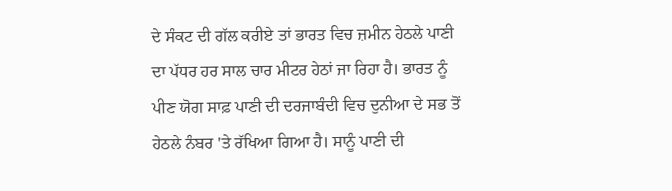ਦੇ ਸੰਕਟ ਦੀ ਗੱਲ ਕਰੀਏ ਤਾਂ ਭਾਰਤ ਵਿਚ ਜ਼ਮੀਨ ਹੇਠਲੇ ਪਾਣੀ ਦਾ ਪੱਧਰ ਹਰ ਸਾਲ ਚਾਰ ਮੀਟਰ ਹੇਠਾਂ ਜਾ ਰਿਹਾ ਹੈ। ਭਾਰਤ ਨੂੰ ਪੀਣ ਯੋਗ ਸਾਫ਼ ਪਾਣੀ ਦੀ ਦਰਜਾਬੰਦੀ ਵਿਚ ਦੁਨੀਆ ਦੇ ਸਭ ਤੋਂ ਹੇਠਲੇ ਨੰਬਰ 'ਤੇ ਰੱਖਿਆ ਗਿਆ ਹੈ। ਸਾਨੂੰ ਪਾਣੀ ਦੀ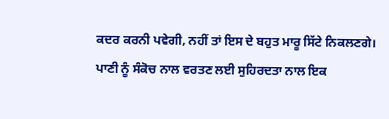ਕਦਰ ਕਰਨੀ ਪਵੇਗੀ, ਨਹੀਂ ਤਾਂ ਇਸ ਦੇ ਬਹੁਤ ਮਾਰੂ ਸਿੱਟੇ ਨਿਕਲਣਗੇ। ਪਾਣੀ ਨੂੰ ਸੰਕੋਚ ਨਾਲ ਵਰਤਣ ਲਈ ਸੁਹਿਰਦਤਾ ਨਾਲ ਇਕ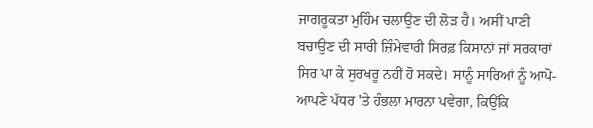ਜਾਗਰੂਕਤਾ ਮੁਹਿੰਮ ਚਲਾਉਣ ਦੀ ਲੋੜ ਹੈ। ਅਸੀਂ ਪਾਣੀ ਬਚਾਉਣ ਦੀ ਸਾਰੀ ਜ਼ਿੰਮੇਵਾਰੀ ਸਿਰਫ਼ ਕਿਸਾਨਾਂ ਜਾਂ ਸਰਕਾਰਾਂ ਸਿਰ ਪਾ ਕੇ ਸੁਰਖਰੂ ਨਹੀਂ ਹੋ ਸਕਦੇ। ਸਾਨੂੰ ਸਾਰਿਆਂ ਨੂੰ ਆਪੋ-ਆਪਣੇ ਪੱਧਰ 'ਤੇ ਹੰਭਲਾ ਮਾਰਨਾ ਪਵੇਗਾ, ਕਿਉਂਕਿ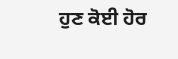ਹੁਣ ਕੋਈ ਹੋਰ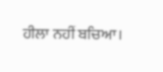ਹੀਲਾ ਨਹੀਂ ਬਚਿਆ।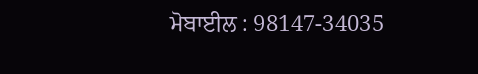ਮੋਬਾਈਲ : 98147-34035